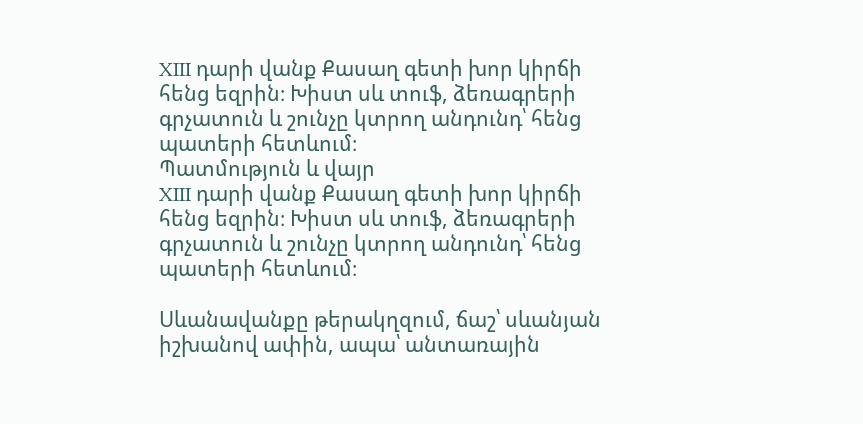XIII դարի վանք Քասաղ գետի խոր կիրճի հենց եզրին։ Խիստ սև տուֆ, ձեռագրերի գրչատուն և շունչը կտրող անդունդ՝ հենց պատերի հետևում։
Պատմություն և վայր
XIII դարի վանք Քասաղ գետի խոր կիրճի հենց եզրին։ Խիստ սև տուֆ, ձեռագրերի գրչատուն և շունչը կտրող անդունդ՝ հենց պատերի հետևում։

Սևանավանքը թերակղզում, ճաշ՝ սևանյան իշխանով ափին, ապա՝ անտառային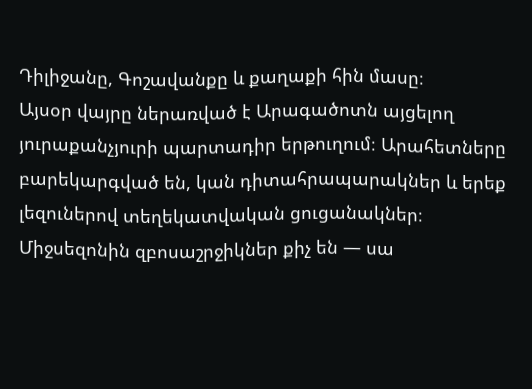Դիլիջանը, Գոշավանքը և քաղաքի հին մասը։
Այսօր վայրը ներառված է Արագածոտն այցելող յուրաքանչյուրի պարտադիր երթուղում։ Արահետները բարեկարգված են, կան դիտահրապարակներ և երեք լեզուներով տեղեկատվական ցուցանակներ։ Միջսեզոնին զբոսաշրջիկներ քիչ են — սա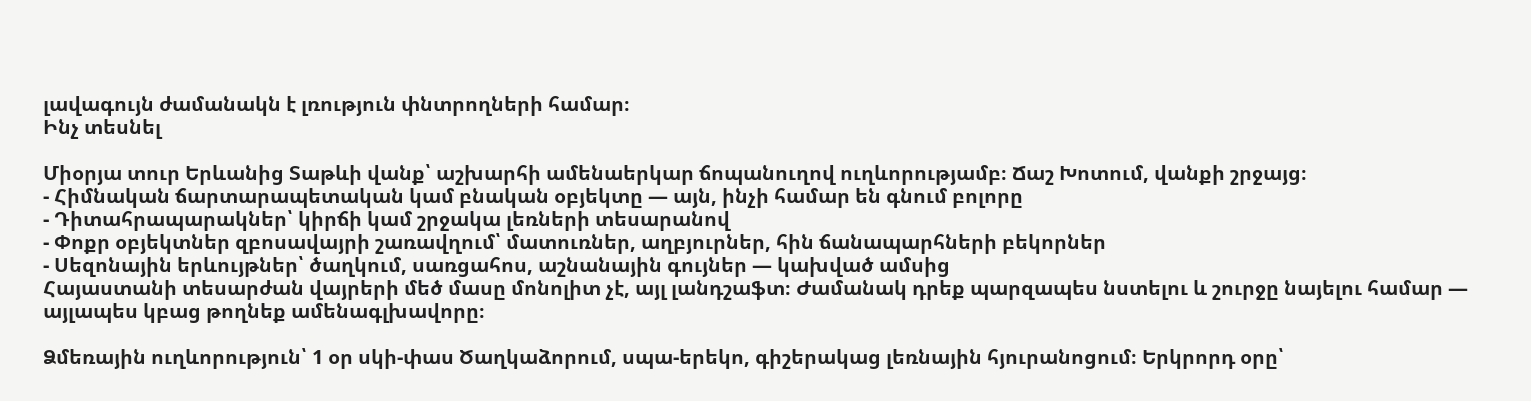լավագույն ժամանակն է լռություն փնտրողների համար։
Ինչ տեսնել

Միօրյա տուր Երևանից Տաթևի վանք՝ աշխարհի ամենաերկար ճոպանուղով ուղևորությամբ։ Ճաշ Խոտում, վանքի շրջայց։
- Հիմնական ճարտարապետական կամ բնական օբյեկտը — այն, ինչի համար են գնում բոլորը
- Դիտահրապարակներ՝ կիրճի կամ շրջակա լեռների տեսարանով
- Փոքր օբյեկտներ զբոսավայրի շառավղում՝ մատուռներ, աղբյուրներ, հին ճանապարհների բեկորներ
- Սեզոնային երևույթներ՝ ծաղկում, սառցահոս, աշնանային գույներ — կախված ամսից
Հայաստանի տեսարժան վայրերի մեծ մասը մոնոլիտ չէ, այլ լանդշաֆտ։ Ժամանակ դրեք պարզապես նստելու և շուրջը նայելու համար — այլապես կբաց թողնեք ամենագլխավորը։

Ձմեռային ուղևորություն՝ 1 օր սկի-փաս Ծաղկաձորում, սպա-երեկո, գիշերակաց լեռնային հյուրանոցում։ Երկրորդ օրը՝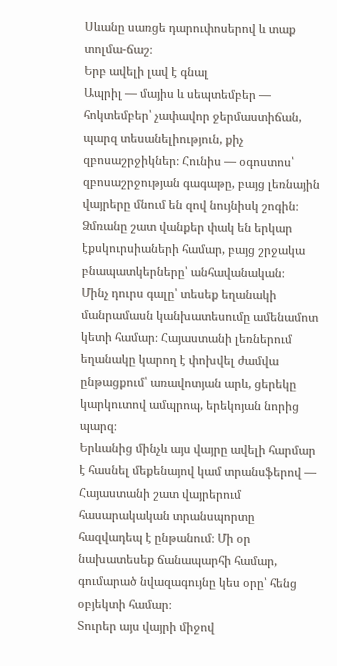Սևանը սառցե դարուփոսերով և տաք տոլմա-ճաշ։
Երբ ավելի լավ է գնալ
Ապրիլ — մայիս և սեպտեմբեր — հոկտեմբեր՝ չափավոր ջերմաստիճան, պարզ տեսանելիություն, քիչ զբոսաշրջիկներ։ Հունիս — օգոստոս՝ զբոսաշրջության գագաթը, բայց լեռնային վայրերը մնում են զով նույնիսկ շոգին։ Ձմռանը շատ վանքեր փակ են երկար էքսկուրսիաների համար, բայց շրջակա բնապատկերները՝ անհավանական։
Մինչ դուրս գալը՝ տեսեք եղանակի մանրամասն կանխատեսումը ամենամոտ կետի համար։ Հայաստանի լեռներում եղանակը կարող է փոխվել ժամվա ընթացքում՝ առավոտյան արև, ցերեկը կարկուտով ամպրոպ, երեկոյան նորից պարզ։
Երևանից մինչև այս վայրը ավելի հարմար է հասնել մեքենայով կամ տրանսֆերով — Հայաստանի շատ վայրերում հասարակական տրանսպորտը հազվադեպ է ընթանում։ Մի օր նախատեսեք ճանապարհի համար, գումարած նվազագույնը կես օրը՝ հենց օբյեկտի համար։
Տուրեր այս վայրի միջով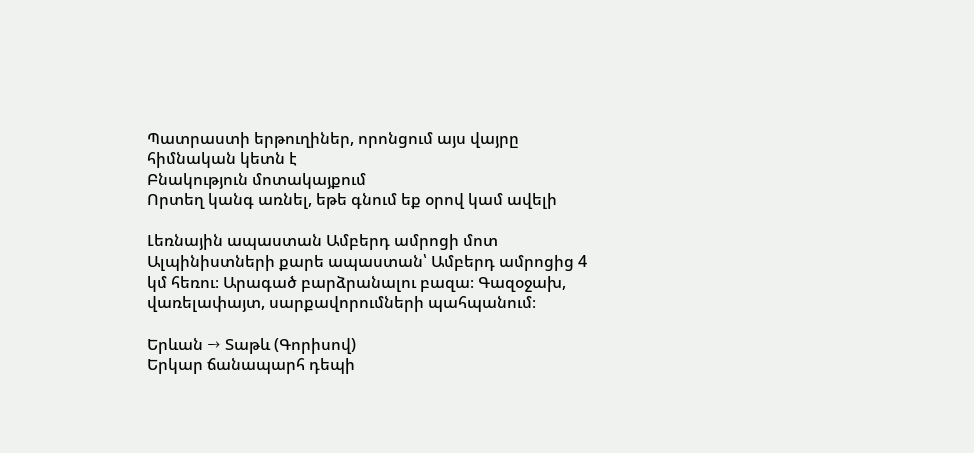Պատրաստի երթուղիներ, որոնցում այս վայրը հիմնական կետն է
Բնակություն մոտակայքում
Որտեղ կանգ առնել, եթե գնում եք օրով կամ ավելի

Լեռնային ապաստան Ամբերդ ամրոցի մոտ
Ալպինիստների քարե ապաստան՝ Ամբերդ ամրոցից 4 կմ հեռու։ Արագած բարձրանալու բազա։ Գազօջախ, վառելափայտ, սարքավորումների պահպանում։

Երևան → Տաթև (Գորիսով)
Երկար ճանապարհ դեպի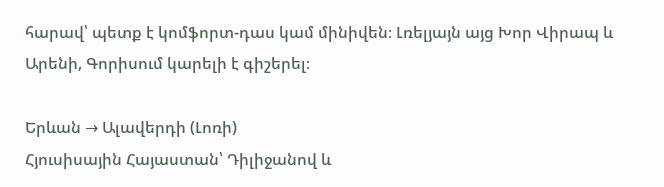հարավ՝ պետք է կոմֆորտ-դաս կամ մինիվեն։ Լռելյայն այց Խոր Վիրապ և Արենի, Գորիսում կարելի է գիշերել։

Երևան → Ալավերդի (Լոռի)
Հյուսիսային Հայաստան՝ Դիլիջանով և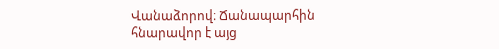Վանաձորով։ Ճանապարհին հնարավոր է այց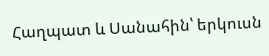Հաղպատ և Սանահին՝ երկուսն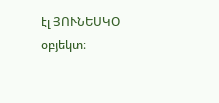էլ ՅՈՒՆԵՍԿՕ օբյեկտ։